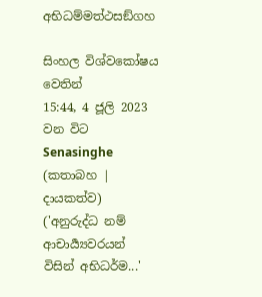අභිධම්මත්ථසඞ්ගහ

සිංහල විශ්වකෝෂය වෙතින්
15:44, 4 ජූලි 2023 වන විට Senasinghe (කතාබහ | දායකත්ව) ('අනුරුද්ධ නම් ආචාර්‍ය්‍යවරයන් විසින් අභිධර්ම...'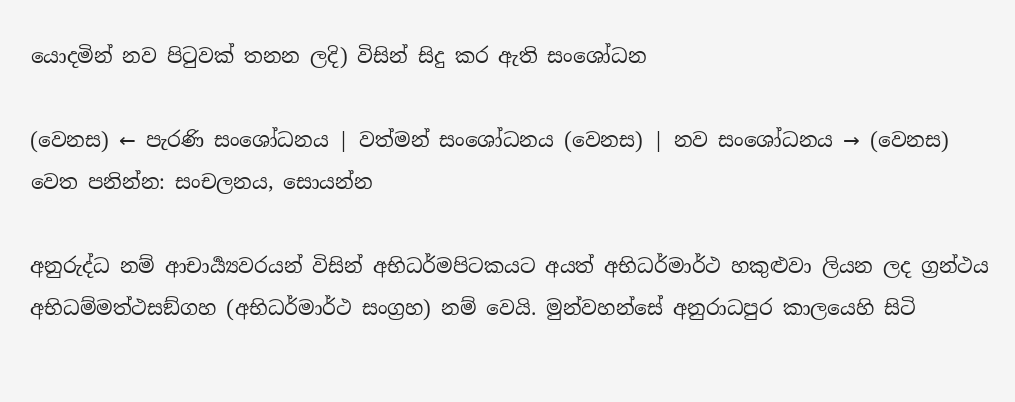යොදමින් නව පිටුවක් තනන ලදි) විසින් සිදු කර ඇති සංශෝධන

(වෙනස) ← පැරණි සංශෝධනය | වත්මන් සංශෝධනය (වෙනස) | නව සංශෝධනය → (වෙනස)
වෙත පනින්න: සංචලනය, සොයන්න

අනුරුද්ධ නම් ආචාර්‍ය්‍යවරයන් විසින් අභිධර්මපිටකයට අයත් අභිධර්මාර්ථ හකුළුවා ලියන ලද ග්‍රන්ථය අභිධම්මත්ථසඞ්ගහ (අභිධර්මාර්ථ සංග්‍රහ) නම් වෙයි. මුන්වහන්සේ අනුරාධපුර කාලයෙහි සිටි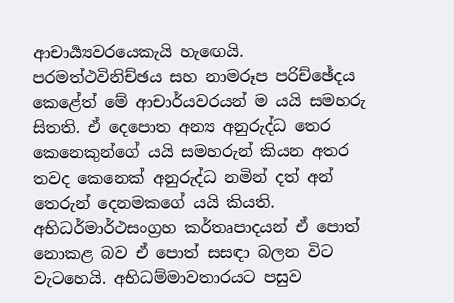ආචාර්‍ය්‍යවරයෙකැයි හැ‍ඟෙයි. පරමත්ථවිනිච්ඡය සහ නාමරූප පරිච්ඡේදය කෙළේත් මේ ආචාර්යවරයන් ම යයි සමහරු සිතති. ඒ දෙපොත අන්‍ය අනුරුද්ධ තෙර කෙනෙකුන්ගේ යයි සමහරුන් කියන අතර තවද කෙනෙක් අනුරුද්ධ නමින් දත් අන් තෙරුන් දෙනමකගේ යයි කියති. අභිධර්මාර්ථසංග්‍රහ කර්තෘපාදයන් ඒ පොත් නොකළ බව ඒ පොත් සසඳා බලන විට වැටහෙයි. අභිධම්මාවතාරයට පසුව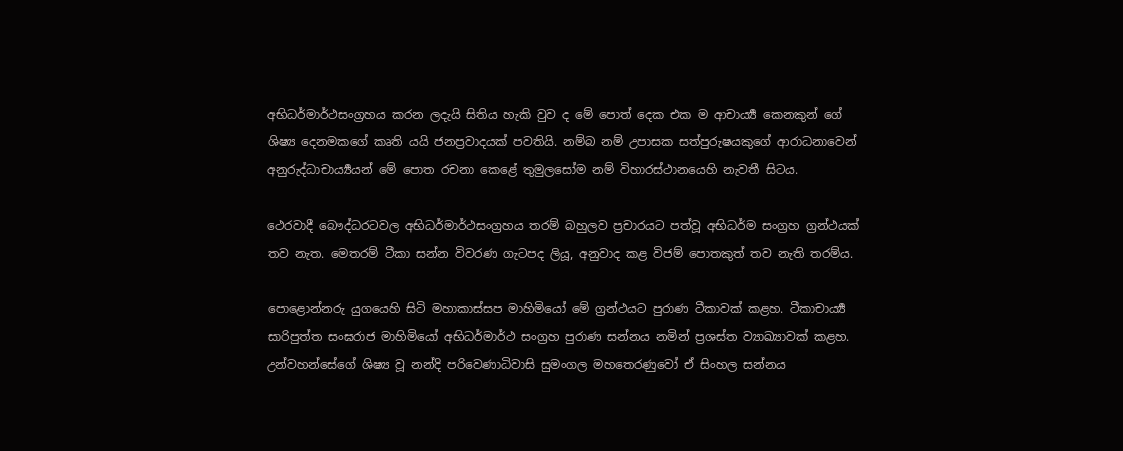අභිධර්මාර්ථසංග්‍රහය කරන ලදැයි සිතිය හැකි වුව ද මේ පොත් දෙක එක ම ආචාර්‍ය්‍ය කෙනකුන් ගේ ශිෂ්‍ය දෙනමකගේ කෘති යයි ජනප්‍රවාදයක් පවතියි. නම්බ නම් උපාසක සත්පුරුෂයකුගේ ආරාධනාවෙන් අනුරුද්ධාචාර්‍ය්‍යයන් මේ පොත රචනා කෙළේ තුමුලසෝම නම් විහාරස්ථානයෙහි නැවතී සිටය.

ථෙරවාදී බෞද්ධරටවල අභිධර්මාර්ථසංග්‍රහය තරම් බහුලව ප්‍රචාරයට පත්වූ අභිධර්ම සංග්‍රහ ග්‍රන්ථයක් තව නැත. මෙතරම් ටීකා සන්න විවරණ ගැටපද ලියූ, අනුවාද කළ විජම් පොතකුත් තව නැති තරම්ය.

පොළොන්නරු යුගයෙහි සිටි මහාකාස්සප මාහිමියෝ මේ ග්‍රන්ථයට පුරාණ ටීකාවක් කළහ. ටීකාචාර්‍ය්‍ය සාරිපුත්ත සංඝරාජ මාහිමියෝ අභිධර්මාර්ථ සංග්‍රහ පුරාණ සන්නය නමින් ප්‍රශස්ත ව්‍යාඛ්‍යාවක් කළහ. උන්වහන්සේගේ ශිෂ්‍ය වූ නන්දි පරිවෙණාධිවාසි සුමංගල මහතෙරණුවෝ ඒ සිංහල සන්නය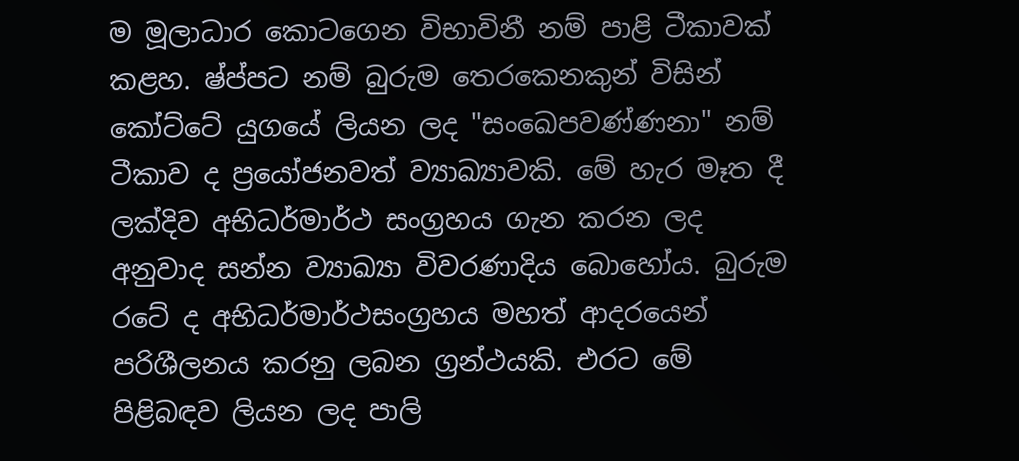ම මූලාධාර කොටගෙන විභාවිනී නම් ‍පාළි ටීකාවක් කළහ. ෂ්ප්පට නම් බුරුම තෙරකෙනකුන් විසින් කෝට්ටේ යුගයේ ලියන ලද "සංඛෙපවණ්ණනා" නම් ටීකාව ද ප්‍රයෝජනවත් ව්‍යාඛ්‍යාවකි. මේ හැර මෑත දී ලක්දිව අභිධර්මාර්ථ සංග්‍රහය ගැන කරන ලද අනුවාද සන්න ව්‍යාඛ්‍යා විවරණාදිය බොහෝය. බුරුම රටේ ද අභිධර්මාර්ථසංග්‍රහය මහත් ආදරයෙන් පරිශීලනය කරනු ලබන ග්‍රන්ථයකි. එරට මේ පිළිබඳව ලියන ලද පාලි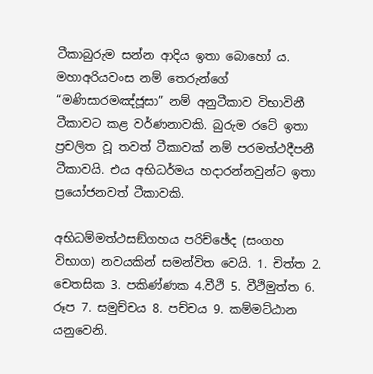ටීකාබුරුම සන්න ආදිය ඉතා බොහෝ ය. මහාඅරියවංස නම් තෙරුන්ගේ “මණිසාරමඤ්ජූසා” නම් අනුටීකාව විභාවිනී ටීකාවට කළ වර්ණනාවකි. බුරුම රටේ ඉතා ප්‍රචලිත වූ තවත් ටීකාවක් නම් පරමත්ථදීපනී ටීකාවයි. එය අභිධර්මය හදාරන්නවුන්ට ඉතා ප්‍රයෝජනවත් ටීකාවකි.

අභිධම්මත්ථසඞ්ගහය පරිච්ඡේද (සංගහ විභාග) නවයකින් සමන්විත වෙයි. 1. චිත්ත 2. චෙතසික 3. පකිණ්ණක 4.වීථි 5. වීථිමුත්ත 6. රූප 7. සමුච්චය 8. පච්චය 9. කම්මට්ඨාන යනුවෙනි.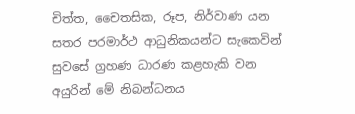චිත්ත, චෛතසික, රූප, නිර්වාණ යන සතර පරමාර්ථ ආධුනිකයන්ට සැකෙවින් සුවසේ ග්‍රහණ ධාරණ කළහැකි වන අයුරින් මේ නිබන්ධනය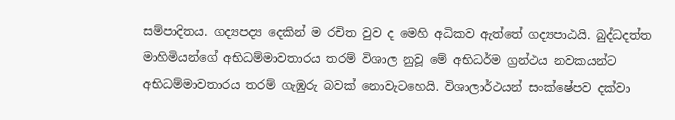සම්පාදිතය. ගද්‍යපද්‍ය දෙකින් ම රචිත වුව ද මෙහි අධිකව ඇත්තේ ගද්‍යපාඨයි. බුද්ධදත්ත මාහිමියන්ගේ අභිධම්මාවතාරය තරම් විශාල නුවූ මේ අභිධර්ම ග්‍රන්ථය නවකයන්ට අභිධම්මාවතාරය තරම් ගැඹුරු බවක් නොවැටහෙයි. විශාලාර්ථයන් සංක්ෂේපව දක්වා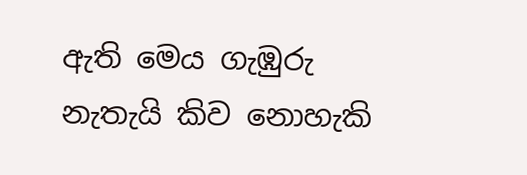ඇති මෙය ගැඹුරු නැතැයි කිව නොහැකි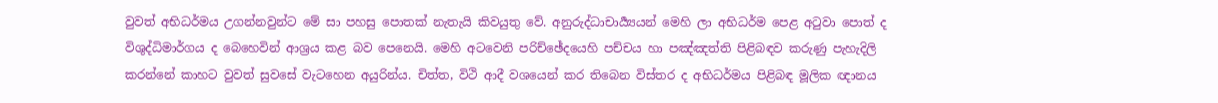වුවත් අභිධර්මය උගන්නවුන්ට මේ සා පහසු පොතක් නැතැයි කිවයුතු වේ. අනුරුද්ධාචාර්‍ය්‍යයන් මෙහි ලා අභිධර්ම පෙළ අටුවා පොත් ද විශුද්ධිමාර්ගය ද බෙහෙවින් ආශ්‍රය කළ බව පෙනෙයි. මෙහි අටවෙනි පරිච්ඡේදයෙහි පච්චය හා පඤ්ඤත්ති පිළිබඳව කරුණු පැහැදිලි කරන්නේ කාහට වුවත් සුවසේ වැටහෙන අයුරින්ය. චිත්ත, විථි ආදී වශයෙන් කර තිබෙන විස්තර ද අභිධර්මය පිළිබඳ මූලික ඥානය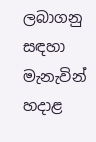ලබාගනු සඳහා මැනැවින් හදාළ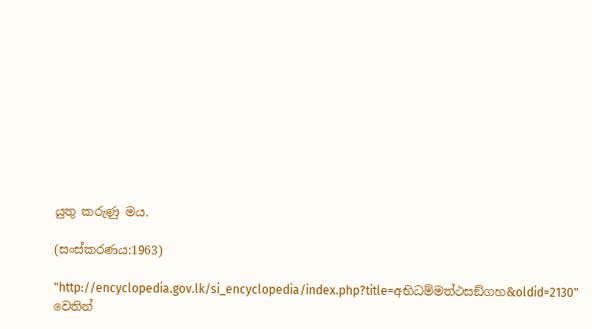යුතු කරුණු මය.

(සංස්කරණය:1963)

"http://encyclopedia.gov.lk/si_encyclopedia/index.php?title=අභිධම්මත්ථසඞ්ගහ&oldid=2130" වෙතින්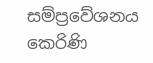සම්ප්‍රවේශනය කෙරිණි